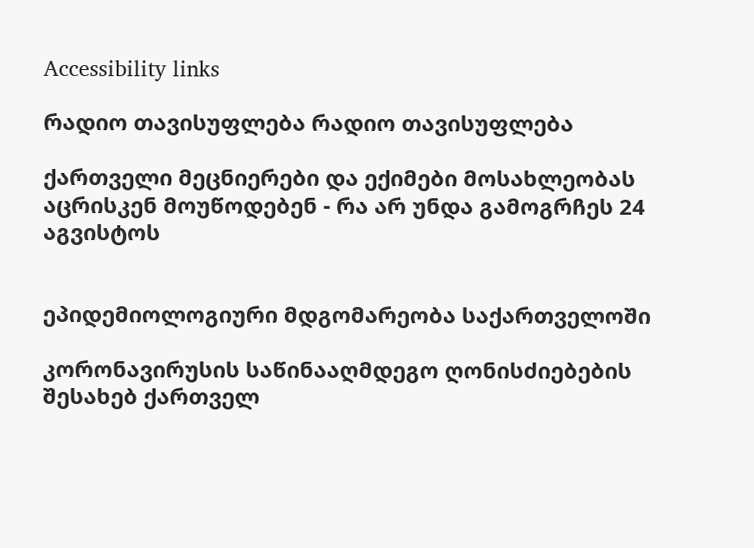Accessibility links

რადიო თავისუფლება რადიო თავისუფლება

ქართველი მეცნიერები და ექიმები მოსახლეობას აცრისკენ მოუწოდებენ - რა არ უნდა გამოგრჩეს 24 აგვისტოს


ეპიდემიოლოგიური მდგომარეობა საქართველოში

კორონავირუსის საწინააღმდეგო ღონისძიებების შესახებ ქართველ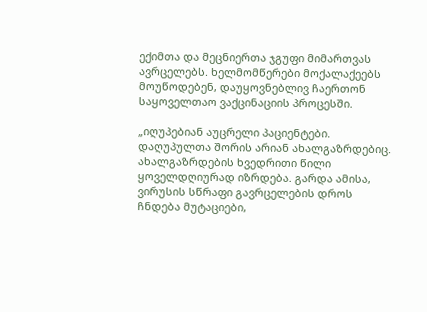ექიმთა და მეცნიერთა ჯგუფი მიმართვას ავრცელებს. ხელმომწერები მოქალაქეებს მოუწოდებენ, დაუყოვნებლივ ჩაერთონ საყოველთაო ვაქცინაციის პროცესში.

„იღუპებიან აუცრელი პაციენტები. დაღუპულთა შორის არიან ახალგაზრდებიც. ახალგაზრდების ხვედრითი წილი ყოველდღიურად იზრდება. გარდა ამისა, ვირუსის სწრაფი გავრცელების დროს ჩნდება მუტაციები,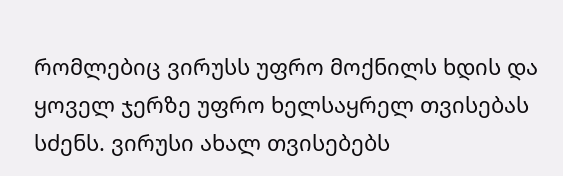რომლებიც ვირუსს უფრო მოქნილს ხდის და ყოველ ჯერზე უფრო ხელსაყრელ თვისებას სძენს. ვირუსი ახალ თვისებებს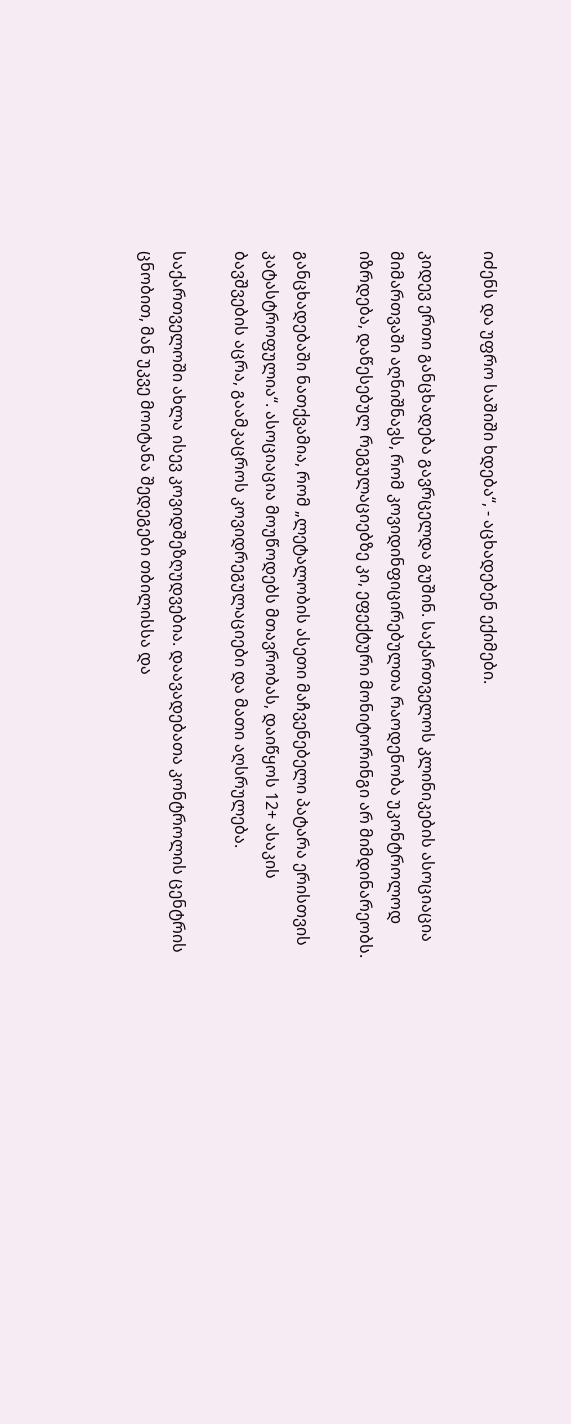იძენს და უფრო საშიში ხდება“, - აცხადებენ ექიმები.

კიდევ ერთი განცხადება გავრცელდა გუშინ. საქართველოს კლინიკების ასოციაცია მიმართვაში აღნიშნავს, რომ კოვიდინფიცირებულთა რაოდენობა უკონტროლოდ იზრდება, დაწესებულ რეგულაციებზე კი, ეფექტური მონიტორინგი არ მიმდინარეობს.

განცხადებაში ნათქვამია, რომ „ლეტალობის ასეთი მაჩვენებელი პატარა ერისთვის კატასტროფულია“. ასოციაცია მოუწოდებს მთავრობას, დაიწყოს 12+ ასაკის ბავშვების აცრა, გაამკაცროს კოვიდრეგულაციები და მათი აღსრულება.

საქართველოში ახლა ისევ კოვიდშეზღუდვებია. დაავადებათა კონტროლის ცენტრის ცნობით, მან უკვე მოიტანა შედეგები თბილისსა და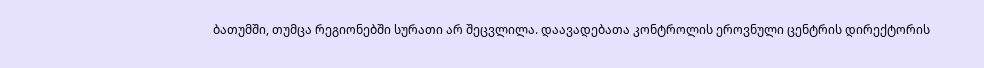ბათუმში, თუმცა რეგიონებში სურათი არ შეცვლილა. დაავადებათა კონტროლის ეროვნული ცენტრის დირექტორის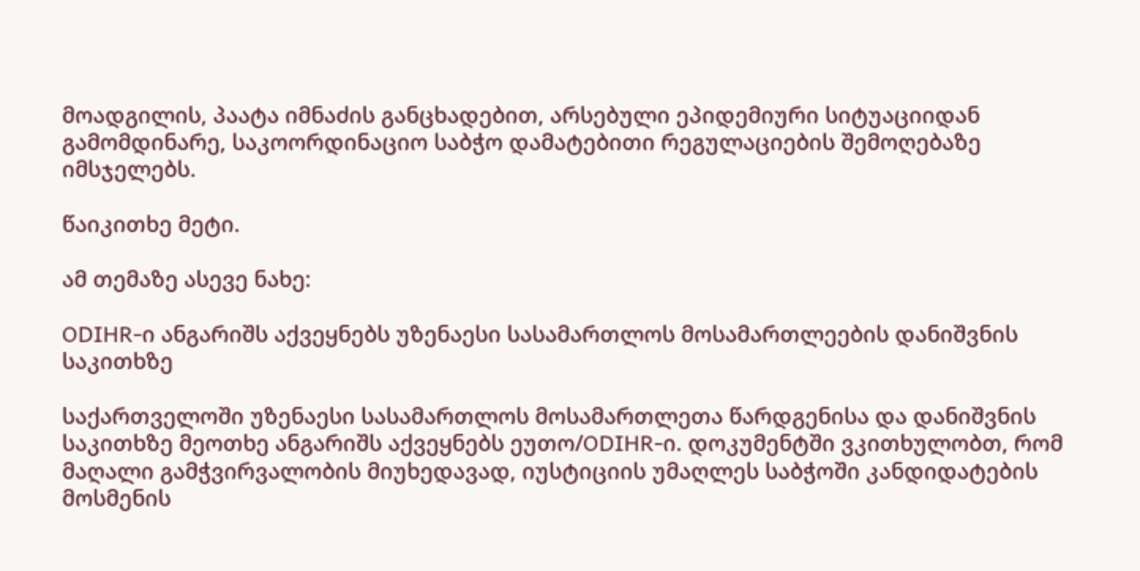მოადგილის, პაატა იმნაძის განცხადებით, არსებული ეპიდემიური სიტუაციიდან გამომდინარე, საკოორდინაციო საბჭო დამატებითი რეგულაციების შემოღებაზე იმსჯელებს.

წაიკითხე მეტი.

ამ თემაზე ასევე ნახე:

ODIHR-ი ანგარიშს აქვეყნებს უზენაესი სასამართლოს მოსამართლეების დანიშვნის საკითხზე

საქართველოში უზენაესი სასამართლოს მოსამართლეთა წარდგენისა და დანიშვნის საკითხზე მეოთხე ანგარიშს აქვეყნებს ეუთო/ODIHR-ი. დოკუმენტში ვკითხულობთ, რომ მაღალი გამჭვირვალობის მიუხედავად, იუსტიციის უმაღლეს საბჭოში კანდიდატების მოსმენის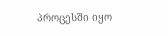პროცესში იყო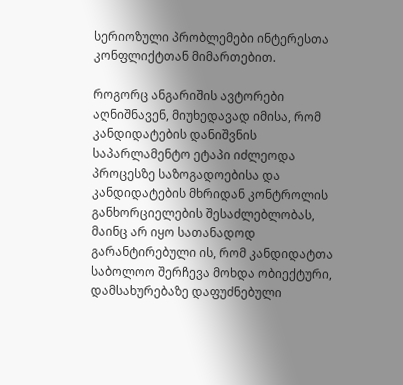სერიოზული პრობლემები ინტერესთა კონფლიქტთან მიმართებით.

როგორც ანგარიშის ავტორები აღნიშნავენ, მიუხედავად იმისა, რომ კანდიდატების დანიშვნის საპარლამენტო ეტაპი იძლეოდა პროცესზე საზოგადოებისა და კანდიდატების მხრიდან კონტროლის განხორციელების შესაძლებლობას, მაინც არ იყო სათანადოდ გარანტირებული ის, რომ კანდიდატთა საბოლოო შერჩევა მოხდა ობიექტური, დამსახურებაზე დაფუძნებული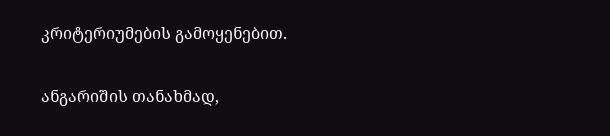კრიტერიუმების გამოყენებით.

ანგარიშის თანახმად,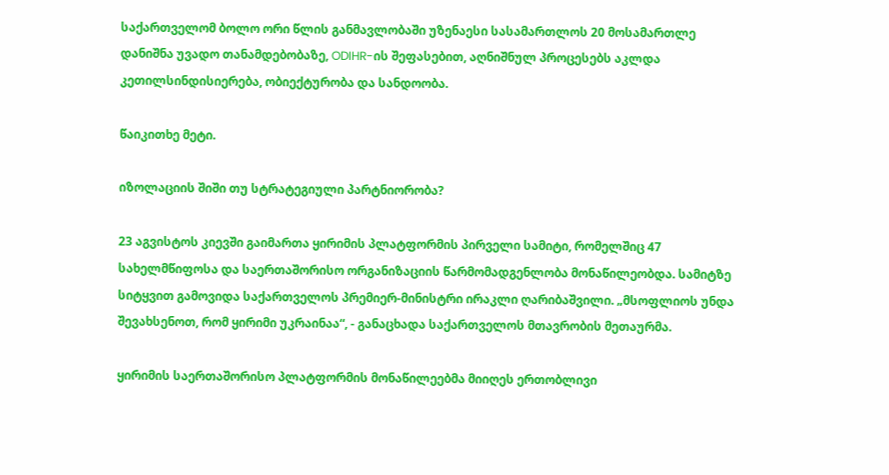საქართველომ ბოლო ორი წლის განმავლობაში უზენაესი სასამართლოს 20 მოსამართლე დანიშნა უვადო თანამდებობაზე, ODIHR-ის შეფასებით, აღნიშნულ პროცესებს აკლდა კეთილსინდისიერება, ობიექტურობა და სანდოობა.

წაიკითხე მეტი.

იზოლაციის შიში თუ სტრატეგიული პარტნიორობა?

23 აგვისტოს კიევში გაიმართა ყირიმის პლატფორმის პირველი სამიტი, რომელშიც 47 სახელმწიფოსა და საერთაშორისო ორგანიზაციის წარმომადგენლობა მონაწილეობდა. სამიტზე სიტყვით გამოვიდა საქართველოს პრემიერ-მინისტრი ირაკლი ღარიბაშვილი. „მსოფლიოს უნდა შევახსენოთ, რომ ყირიმი უკრაინაა“, - განაცხადა საქართველოს მთავრობის მეთაურმა.

ყირიმის საერთაშორისო პლატფორმის მონაწილეებმა მიიღეს ერთობლივი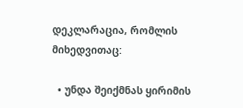დეკლარაცია, რომლის მიხედვითაც:

  • უნდა შეიქმნას ყირიმის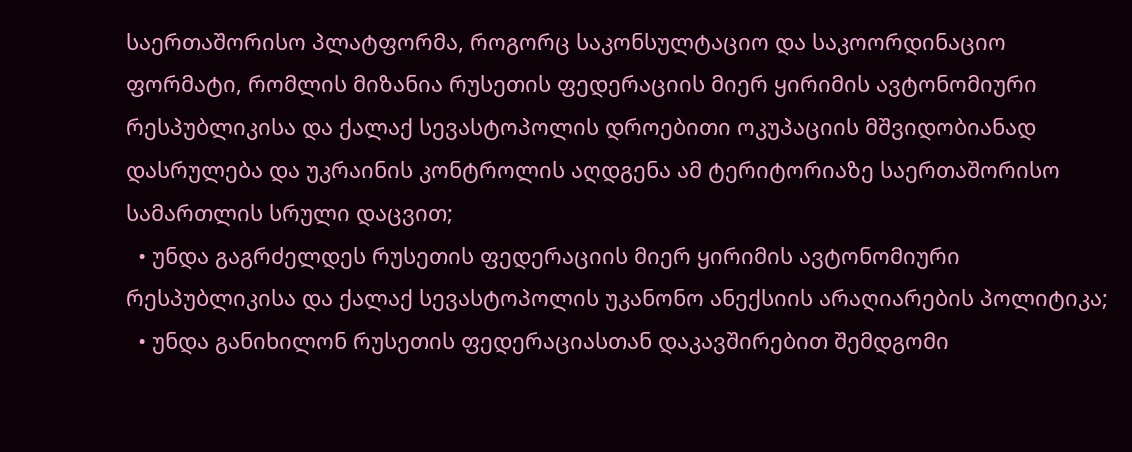საერთაშორისო პლატფორმა, როგორც საკონსულტაციო და საკოორდინაციო ფორმატი, რომლის მიზანია რუსეთის ფედერაციის მიერ ყირიმის ავტონომიური რესპუბლიკისა და ქალაქ სევასტოპოლის დროებითი ოკუპაციის მშვიდობიანად დასრულება და უკრაინის კონტროლის აღდგენა ამ ტერიტორიაზე საერთაშორისო სამართლის სრული დაცვით;
  • უნდა გაგრძელდეს რუსეთის ფედერაციის მიერ ყირიმის ავტონომიური რესპუბლიკისა და ქალაქ სევასტოპოლის უკანონო ანექსიის არაღიარების პოლიტიკა;
  • უნდა განიხილონ რუსეთის ფედერაციასთან დაკავშირებით შემდგომი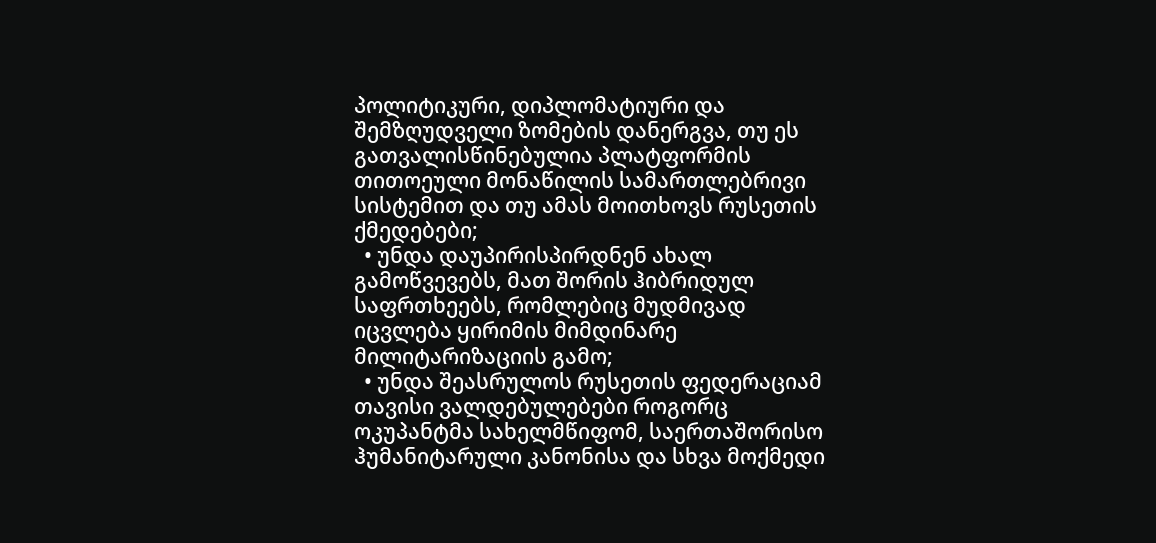პოლიტიკური, დიპლომატიური და შემზღუდველი ზომების დანერგვა, თუ ეს გათვალისწინებულია პლატფორმის თითოეული მონაწილის სამართლებრივი სისტემით და თუ ამას მოითხოვს რუსეთის ქმედებები;
  • უნდა დაუპირისპირდნენ ახალ გამოწვევებს, მათ შორის ჰიბრიდულ საფრთხეებს, რომლებიც მუდმივად იცვლება ყირიმის მიმდინარე მილიტარიზაციის გამო;
  • უნდა შეასრულოს რუსეთის ფედერაციამ თავისი ვალდებულებები როგორც ოკუპანტმა სახელმწიფომ, საერთაშორისო ჰუმანიტარული კანონისა და სხვა მოქმედი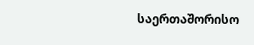საერთაშორისო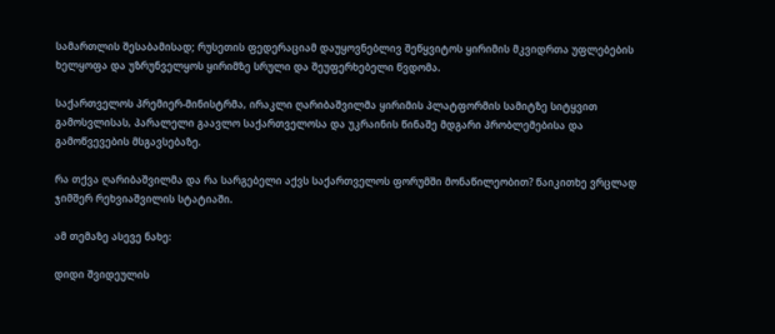სამართლის შესაბამისად; რუსეთის ფედერაციამ დაუყოვნებლივ შეწყვიტოს ყირიმის მკვიდრთა უფლებების ხელყოფა და უზრუნველყოს ყირიმზე სრული და შეუფერხებელი წვდომა.

საქართველოს პრემიერ-მინისტრმა, ირაკლი ღარიბაშვილმა ყირიმის პლატფორმის სამიტზე სიტყვით გამოსვლისას, პარალელი გაავლო საქართველოსა და უკრაინის წინაშე მდგარი პრობლემებისა და გამოწვევების მსგავსებაზე.

რა თქვა ღარიბაშვილმა და რა სარგებელი აქვს საქართველოს ფორუმში მონაწილეობით? წაიკითხე ვრცლად ჯიმშერ რეხვიაშვილის სტატიაში.

ამ თემაზე ასევე ნახე:

დიდი შვიდეულის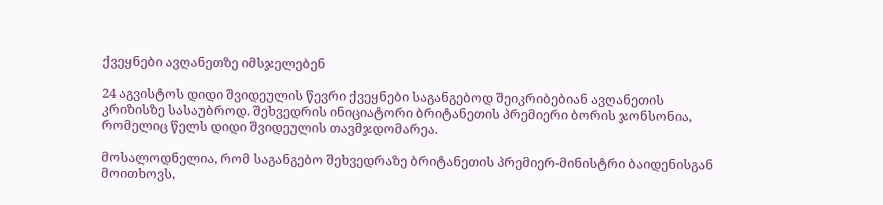ქვეყნები ავღანეთზე იმსჯელებენ

24 აგვისტოს დიდი შვიდეულის წევრი ქვეყნები საგანგებოდ შეიკრიბებიან ავღანეთის კრიზისზე სასაუბროდ. შეხვედრის ინიციატორი ბრიტანეთის პრემიერი ბორის ჯონსონია, რომელიც წელს დიდი შვიდეულის თავმჯდომარეა.

მოსალოდნელია, რომ საგანგებო შეხვედრაზე ბრიტანეთის პრემიერ-მინისტრი ბაიდენისგან მოითხოვს,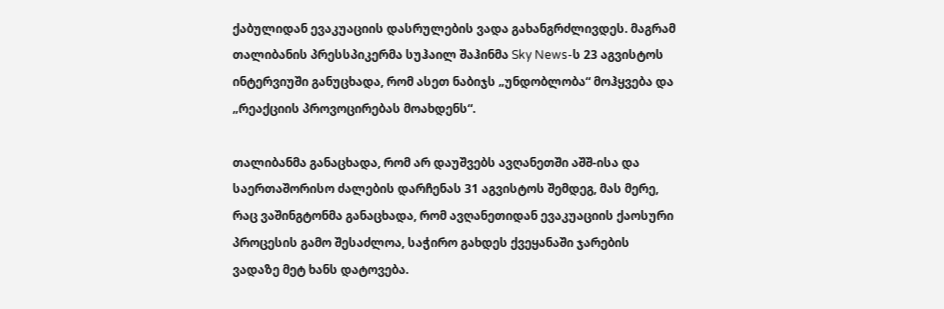ქაბულიდან ევაკუაციის დასრულების ვადა გახანგრძლივდეს. მაგრამ თალიბანის პრესსპიკერმა სუჰაილ შაჰინმა Sky News-ს 23 აგვისტოს ინტერვიუში განუცხადა, რომ ასეთ ნაბიჯს „უნდობლობა“ მოჰყვება და „რეაქციის პროვოცირებას მოახდენს“.

თალიბანმა განაცხადა, რომ არ დაუშვებს ავღანეთში აშშ-ისა და საერთაშორისო ძალების დარჩენას 31 აგვისტოს შემდეგ, მას მერე, რაც ვაშინგტონმა განაცხადა, რომ ავღანეთიდან ევაკუაციის ქაოსური პროცესის გამო შესაძლოა, საჭირო გახდეს ქვეყანაში ჯარების ვადაზე მეტ ხანს დატოვება.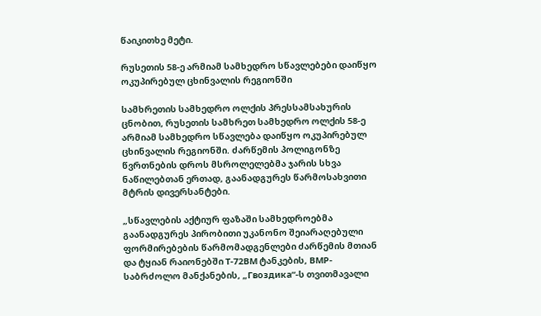წაიკითხე მეტი.

რუსეთის 58-ე არმიამ სამხედრო სწავლებები დაიწყო ოკუპირებულ ცხინვალის რეგიონში

სამხრეთის სამხედრო ოლქის პრესსამსახურის ცნობით, რუსეთის სამხრეთ სამხედრო ოლქის 58-ე არმიამ სამხედრო სწავლება დაიწყო ოკუპირებულ ცხინვალის რეგიონში. ძარწემის პოლიგონზე წვრთნების დროს მსროლელებმა ჯარის სხვა ნაწილებთან ერთად, გაანადგურეს წარმოსახვითი მტრის დივერსანტები.

„სწავლების აქტიურ ფაზაში სამხედროებმა გაანადგურეს პირობითი უკანონო შეიარაღებული ფორმირებების წარმომადგენლები ძარწემის მთიან და ტყიან რაიონებში T-72BM ტანკების, BMP-საბრძოლო მანქანების, „Гвоздика“-ს თვითმავალი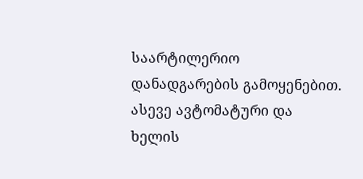საარტილერიო დანადგარების გამოყენებით. ასევე ავტომატური და ხელის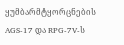ყუმბარმტყორცნების AGS-17 და RPG-7V-ს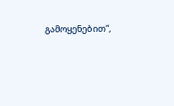გამოყენებით“,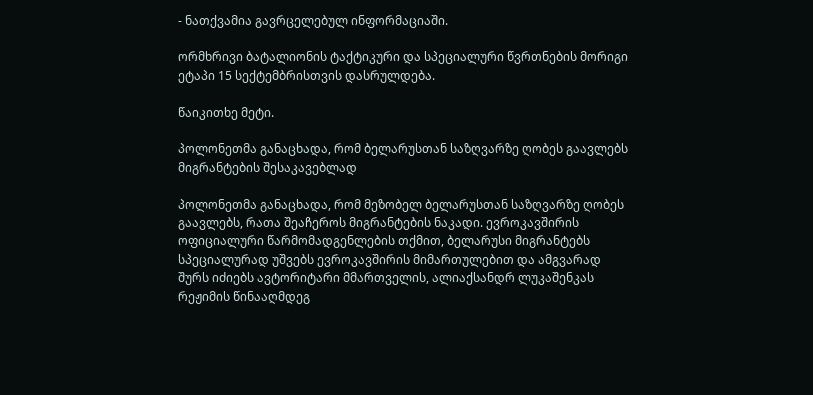- ნათქვამია გავრცელებულ ინფორმაციაში.

ორმხრივი ბატალიონის ტაქტიკური და სპეციალური წვრთნების მორიგი ეტაპი 15 სექტემბრისთვის დასრულდება.

წაიკითხე მეტი.

პოლონეთმა განაცხადა, რომ ბელარუსთან საზღვარზე ღობეს გაავლებს მიგრანტების შესაკავებლად

პოლონეთმა განაცხადა, რომ მეზობელ ბელარუსთან საზღვარზე ღობეს გაავლებს, რათა შეაჩეროს მიგრანტების ნაკადი. ევროკავშირის ოფიციალური წარმომადგენლების თქმით, ბელარუსი მიგრანტებს სპეციალურად უშვებს ევროკავშირის მიმართულებით და ამგვარად შურს იძიებს ავტორიტარი მმართველის, ალიაქსანდრ ლუკაშენკას რეჟიმის წინააღმდეგ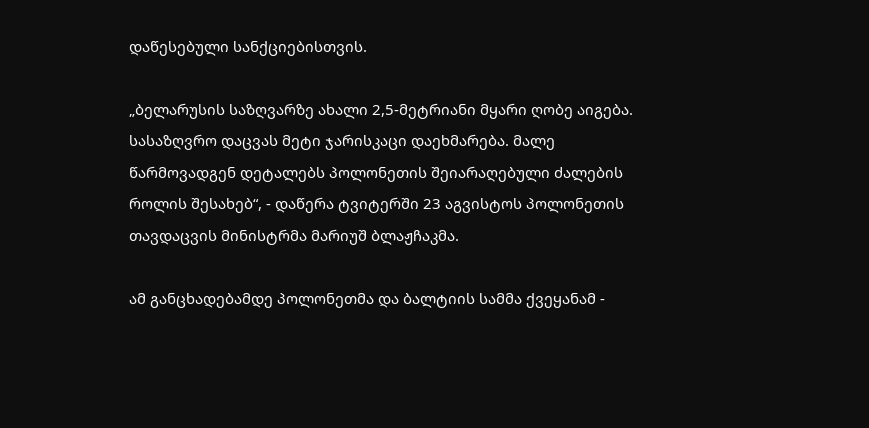დაწესებული სანქციებისთვის.

„ბელარუსის საზღვარზე ახალი 2,5-მეტრიანი მყარი ღობე აიგება. სასაზღვრო დაცვას მეტი ჯარისკაცი დაეხმარება. მალე წარმოვადგენ დეტალებს პოლონეთის შეიარაღებული ძალების როლის შესახებ“, - დაწერა ტვიტერში 23 აგვისტოს პოლონეთის თავდაცვის მინისტრმა მარიუშ ბლაჟჩაკმა.

ამ განცხადებამდე პოლონეთმა და ბალტიის სამმა ქვეყანამ -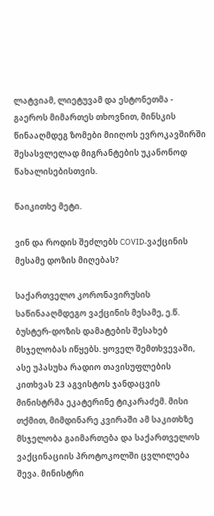ლატვიამ, ლიეტუვამ და ესტონეთმა - გაეროს მიმართეს თხოვნით, მინსკის წინააღმდეგ ზომები მიიღოს ევროკავშირში შესასვლელად მიგრანტების უკანონოდ წახალისებისთვის.

წაიკითხე მეტი.

ვინ და როდის შეძლებს COVID-ვაქცინის მესამე დოზის მიღებას?

საქართველო კორონავირუსის საწინააღმდეგო ვაქცინის მესამე, ე.წ. ბუსტერ-დოზის დამატების შესახებ მსჯელობას იწყებს. ყოველ შემთხვევაში, ასე უპასუხა რადიო თავისუფლების კითხვას 23 აგვისტოს ჯანდაცვის მინისტრმა ეკატერინე ტიკარაძემ. მისი თქმით, მიმდინარე კვირაში ამ საკითხზე მსჯელობა გაიმართება და საქართველოს ვაქცინაციის პროტოკოლში ცვლილება შევა. მინისტრი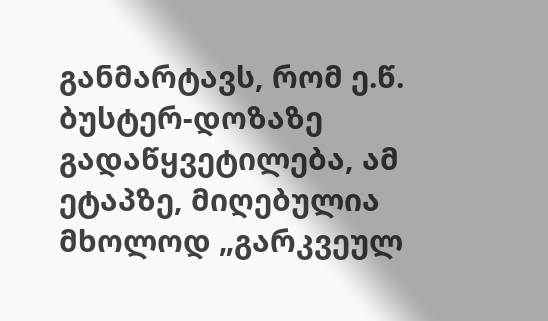განმარტავს, რომ ე.წ. ბუსტერ-დოზაზე გადაწყვეტილება, ამ ეტაპზე, მიღებულია მხოლოდ „გარკვეულ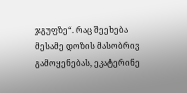ჯგუფზე“. რაც შეეხება მესამე დოზის მასობრივ გამოყენებას, ეკატერინე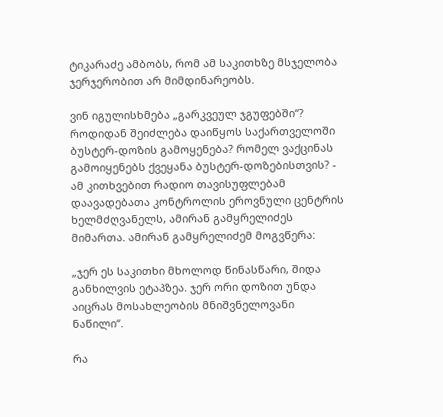ტიკარაძე ამბობს, რომ ამ საკითხზე მსჯელობა ჯერჯერობით არ მიმდინარეობს.

ვინ იგულისხმება „გარკვეულ ჯგუფებში“? როდიდან შეიძლება დაიწყოს საქართველოში ბუსტერ-დოზის გამოყენება? რომელ ვაქცინას გამოიყენებს ქვეყანა ბუსტერ-დოზებისთვის? - ამ კითხვებით რადიო თავისუფლებამ დაავადებათა კონტროლის ეროვნული ცენტრის ხელმძღვანელს, ამირან გამყრელიძეს მიმართა. ამირან გამყრელიძემ მოგვწერა:

„ჯერ ეს საკითხი მხოლოდ წინასწარი, შიდა განხილვის ეტაპზეა. ჯერ ორი დოზით უნდა აიცრას მოსახლეობის მნიშვნელოვანი ნაწილი“.

რა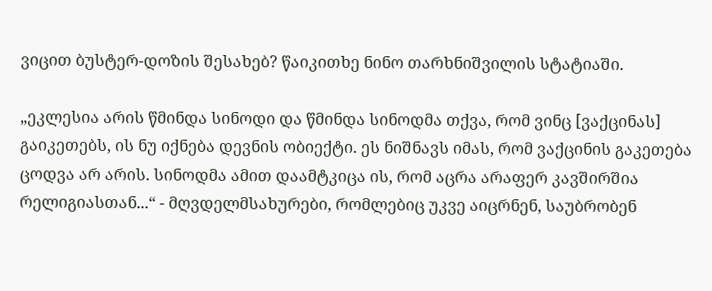ვიცით ბუსტერ-დოზის შესახებ? წაიკითხე ნინო თარხნიშვილის სტატიაში.

„ეკლესია არის წმინდა სინოდი და წმინდა სინოდმა თქვა, რომ ვინც [ვაქცინას] გაიკეთებს, ის ნუ იქნება დევნის ობიექტი. ეს ნიშნავს იმას, რომ ვაქცინის გაკეთება ცოდვა არ არის. სინოდმა ამით დაამტკიცა ის, რომ აცრა არაფერ კავშირშია რელიგიასთან...“ - მღვდელმსახურები, რომლებიც უკვე აიცრნენ, საუბრობენ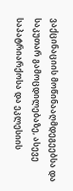ვაქცინაციის მოწინააღმდეგეებსა და საკუთარ გამოცდილებაზე, ასევე საპატრიარქოსა და ეკლესიის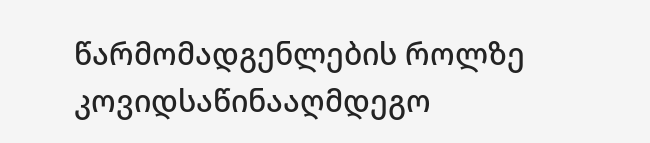წარმომადგენლების როლზე კოვიდსაწინააღმდეგო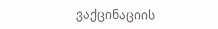ვაქცინაციის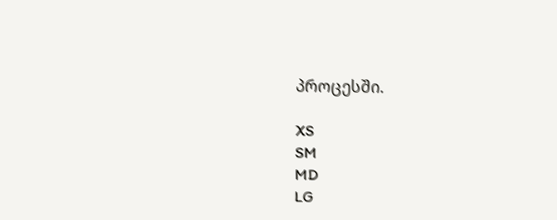პროცესში.

XS
SM
MD
LG